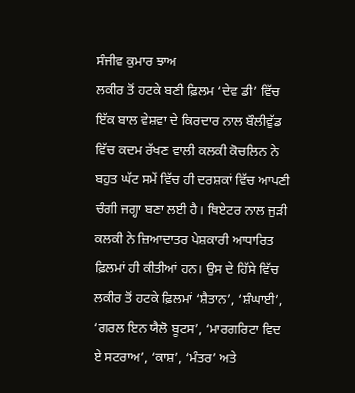ਸੰਜੀਵ ਕੁਮਾਰ ਝਾਅ
ਲਕੀਰ ਤੋਂ ਹਟਕੇ ਬਣੀ ਫ਼ਿਲਮ ‘ਦੇਵ ਡੀ’ ਵਿੱਚ ਇੱਕ ਬਾਲ ਵੇਸ਼ਵਾ ਦੇ ਕਿਰਦਾਰ ਨਾਲ ਬੌਲੀਵੁੱਡ ਵਿੱਚ ਕਦਮ ਰੱਖਣ ਵਾਲੀ ਕਲਕੀ ਕੋਚਲਿਨ ਨੇ ਬਹੁਤ ਘੱਟ ਸਮੇਂ ਵਿੱਚ ਹੀ ਦਰਸ਼ਕਾਂ ਵਿੱਚ ਆਪਣੀ ਚੰਗੀ ਜਗ੍ਹਾ ਬਣਾ ਲਈ ਹੈ। ਥਿਏਟਰ ਨਾਲ ਜੁੜੀ ਕਲਕੀ ਨੇ ਜ਼ਿਆਦਾਤਰ ਪੇਸ਼ਕਾਰੀ ਆਧਾਰਿਤ ਫ਼ਿਲਮਾਂ ਹੀ ਕੀਤੀਆਂ ਹਨ। ਉਸ ਦੇ ਹਿੱਸੇ ਵਿੱਚ ਲਕੀਰ ਤੋਂ ਹਟਕੇ ਫ਼ਿਲਮਾਂ ‘ਸ਼ੈਤਾਨ’, ‘ਸ਼ੰਘਾਈ’, ‘ਗਰਲ ਇਨ ਯੈਲੋ ਬੂਟਸ’, ‘ਮਾਰਗਰਿਟਾ ਵਿਦ ਏ ਸਟਰਾਅ’, ‘ਕਾਸ਼’, ‘ਮੰਤਰ’ ਅਤੇ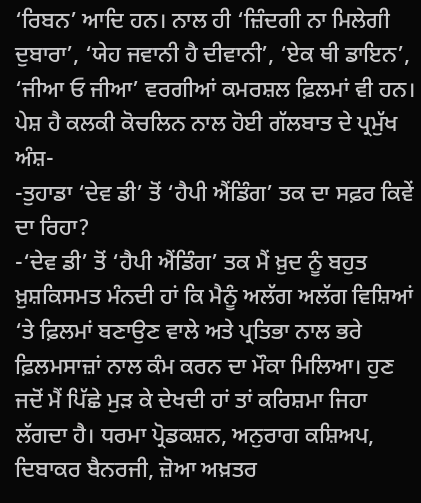‘ਰਿਬਨ’ ਆਦਿ ਹਨ। ਨਾਲ ਹੀ ‘ਜ਼ਿੰਦਗੀ ਨਾ ਮਿਲੇਗੀ ਦੁਬਾਰਾ’, ‘ਯੇਹ ਜਵਾਨੀ ਹੈ ਦੀਵਾਨੀ’, ‘ਏਕ ਥੀ ਡਾਇਨ’, ‘ਜੀਆ ਓ ਜੀਆ’ ਵਰਗੀਆਂ ਕਮਰਸ਼ਲ ਫ਼ਿਲਮਾਂ ਵੀ ਹਨ। ਪੇਸ਼ ਹੈ ਕਲਕੀ ਕੋਚਲਿਨ ਨਾਲ ਹੋਈ ਗੱਲਬਾਤ ਦੇ ਪ੍ਰਮੁੱਖ ਅੰਸ਼-
-ਤੁਹਾਡਾ ‘ਦੇਵ ਡੀ’ ਤੋਂ ‘ਹੈਪੀ ਐਂਡਿੰਗ’ ਤਕ ਦਾ ਸਫ਼ਰ ਕਿਵੇਂ ਦਾ ਰਿਹਾ?
-‘ਦੇਵ ਡੀ’ ਤੋਂ ‘ਹੈਪੀ ਐਂਡਿੰਗ’ ਤਕ ਮੈਂ ਖ਼ੁਦ ਨੂੰ ਬਹੁਤ ਖ਼ੁਸ਼ਕਿਸਮਤ ਮੰਨਦੀ ਹਾਂ ਕਿ ਮੈਨੂੰ ਅਲੱਗ ਅਲੱਗ ਵਿਸ਼ਿਆਂ ‘ਤੇ ਫ਼ਿਲਮਾਂ ਬਣਾਉਣ ਵਾਲੇ ਅਤੇ ਪ੍ਰਤਿਭਾ ਨਾਲ ਭਰੇ ਫ਼ਿਲਮਸਾਜ਼ਾਂ ਨਾਲ ਕੰਮ ਕਰਨ ਦਾ ਮੌਕਾ ਮਿਲਿਆ। ਹੁਣ ਜਦੋਂ ਮੈਂ ਪਿੱਛੇ ਮੁੜ ਕੇ ਦੇਖਦੀ ਹਾਂ ਤਾਂ ਕਰਿਸ਼ਮਾ ਜਿਹਾ ਲੱਗਦਾ ਹੈ। ਧਰਮਾ ਪ੍ਰੋਡਕਸ਼ਨ, ਅਨੁਰਾਗ ਕਸ਼ਿਅਪ, ਦਿਬਾਕਰ ਬੈਨਰਜੀ, ਜ਼ੋਆ ਅਖ਼ਤਰ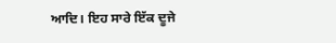ਆਦਿ। ਇਹ ਸਾਰੇ ਇੱਕ ਦੂਜੇ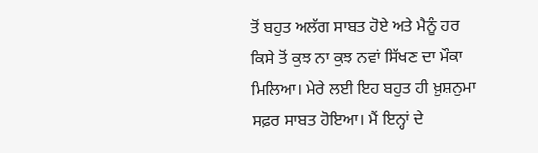ਤੋਂ ਬਹੁਤ ਅਲੱਗ ਸਾਬਤ ਹੋਏ ਅਤੇ ਮੈਨੂੰ ਹਰ ਕਿਸੇ ਤੋਂ ਕੁਝ ਨਾ ਕੁਝ ਨਵਾਂ ਸਿੱਖਣ ਦਾ ਮੌਕਾ ਮਿਲਿਆ। ਮੇਰੇ ਲਈ ਇਹ ਬਹੁਤ ਹੀ ਖ਼ੁਸ਼ਨੁਮਾ ਸਫ਼ਰ ਸਾਬਤ ਹੋਇਆ। ਮੈਂ ਇਨ੍ਹਾਂ ਦੇ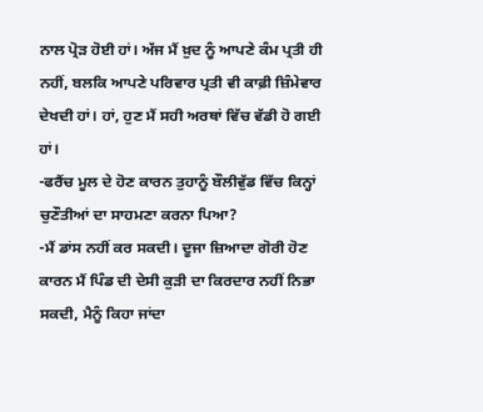ਨਾਲ ਪ੍ਰੋੜ ਹੋਈ ਹਾਂ। ਅੱਜ ਮੈਂ ਖ਼ੁਦ ਨੂੰ ਆਪਣੇ ਕੰਮ ਪ੍ਰਤੀ ਹੀ ਨਹੀਂ, ਬਲਕਿ ਆਪਣੇ ਪਰਿਵਾਰ ਪ੍ਰਤੀ ਵੀ ਕਾਫ਼ੀ ਜ਼ਿੰਮੇਵਾਰ ਦੇਖਦੀ ਹਾਂ। ਹਾਂ, ਹੁਣ ਮੈਂ ਸਹੀ ਅਰਥਾਂ ਵਿੱਚ ਵੱਡੀ ਹੋ ਗਈ ਹਾਂ।
-ਫਰੈਂਚ ਮੂਲ ਦੇ ਹੋਣ ਕਾਰਨ ਤੁਹਾਨੂੰ ਬੌਲੀਵੁੱਡ ਵਿੱਚ ਕਿਨ੍ਹਾਂ ਚੁਣੌਤੀਆਂ ਦਾ ਸਾਹਮਣਾ ਕਰਨਾ ਪਿਆ?
-ਮੈਂ ਡਾਂਸ ਨਹੀਂ ਕਰ ਸਕਦੀ। ਦੂਜਾ ਜ਼ਿਆਦਾ ਗੋਰੀ ਹੋਣ ਕਾਰਨ ਮੈਂ ਪਿੰਡ ਦੀ ਦੇਸੀ ਕੁੜੀ ਦਾ ਕਿਰਦਾਰ ਨਹੀਂ ਨਿਭਾ ਸਕਦੀ, ਮੈਨੂੰ ਕਿਹਾ ਜਾਂਦਾ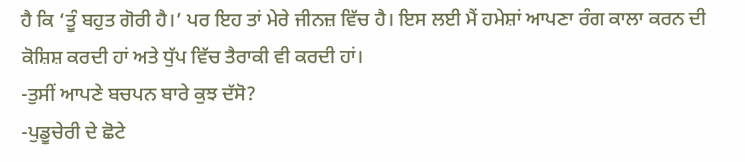ਹੈ ਕਿ ‘ਤੂੰ ਬਹੁਤ ਗੋਰੀ ਹੈ।’ ਪਰ ਇਹ ਤਾਂ ਮੇਰੇ ਜੀਨਜ਼ ਵਿੱਚ ਹੈ। ਇਸ ਲਈ ਮੈਂ ਹਮੇਸ਼ਾਂ ਆਪਣਾ ਰੰਗ ਕਾਲਾ ਕਰਨ ਦੀ ਕੋਸ਼ਿਸ਼ ਕਰਦੀ ਹਾਂ ਅਤੇ ਧੁੱਪ ਵਿੱਚ ਤੈਰਾਕੀ ਵੀ ਕਰਦੀ ਹਾਂ।
-ਤੁਸੀਂ ਆਪਣੇ ਬਚਪਨ ਬਾਰੇ ਕੁਝ ਦੱਸੋ?
-ਪੁਡੂਚੇਰੀ ਦੇ ਛੋਟੇ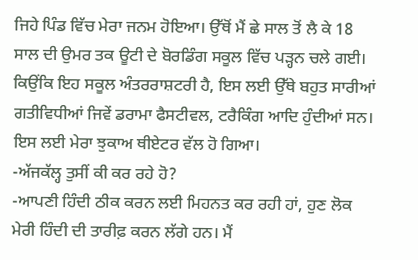ਜਿਹੇ ਪਿੰਡ ਵਿੱਚ ਮੇਰਾ ਜਨਮ ਹੋਇਆ। ਉੱਥੋਂ ਮੈਂ ਛੇ ਸਾਲ ਤੋਂ ਲੈ ਕੇ 18 ਸਾਲ ਦੀ ਉਮਰ ਤਕ ਊਟੀ ਦੇ ਬੋਰਡਿੰਗ ਸਕੂਲ ਵਿੱਚ ਪੜ੍ਹਨ ਚਲੇ ਗਈ। ਕਿਉਂਕਿ ਇਹ ਸਕੂਲ ਅੰਤਰਰਾਸ਼ਟਰੀ ਹੈ, ਇਸ ਲਈ ਉੱਥੇ ਬਹੁਤ ਸਾਰੀਆਂ ਗਤੀਵਿਧੀਆਂ ਜਿਵੇਂ ਡਰਾਮਾ ਫੈਸਟੀਵਲ, ਟਰੈਕਿੰਗ ਆਦਿ ਹੁੰਦੀਆਂ ਸਨ। ਇਸ ਲਈ ਮੇਰਾ ਝੁਕਾਅ ਥੀਏਟਰ ਵੱਲ ਹੋ ਗਿਆ।
-ਅੱਜਕੱਲ੍ਹ ਤੁਸੀਂ ਕੀ ਕਰ ਰਹੇ ਹੋ?
-ਆਪਣੀ ਹਿੰਦੀ ਠੀਕ ਕਰਨ ਲਈ ਮਿਹਨਤ ਕਰ ਰਹੀ ਹਾਂ, ਹੁਣ ਲੋਕ ਮੇਰੀ ਹਿੰਦੀ ਦੀ ਤਾਰੀਫ਼ ਕਰਨ ਲੱਗੇ ਹਨ। ਮੈਂ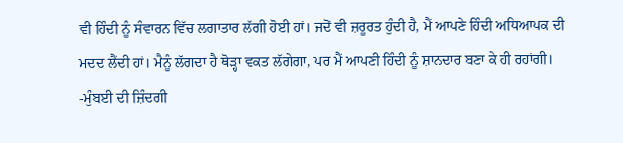ਵੀ ਹਿੰਦੀ ਨੂੰ ਸੰਵਾਰਨ ਵਿੱਚ ਲਗਾਤਾਰ ਲੱਗੀ ਹੋਈ ਹਾਂ। ਜਦੋਂ ਵੀ ਜ਼ਰੂਰਤ ਹੁੰਦੀ ਹੈ, ਮੈਂ ਆਪਣੇ ਹਿੰਦੀ ਅਧਿਆਪਕ ਦੀ ਮਦਦ ਲੈਂਦੀ ਹਾਂ। ਮੈਨੂੰ ਲੱਗਦਾ ਹੈ ਥੋੜ੍ਹਾ ਵਕਤ ਲੱਗੇਗਾ, ਪਰ ਮੈਂ ਆਪਣੀ ਹਿੰਦੀ ਨੂੰ ਸ਼ਾਨਦਾਰ ਬਣਾ ਕੇ ਹੀ ਰਹਾਂਗੀ।
-ਮੁੰਬਈ ਦੀ ਜ਼ਿੰਦਗੀ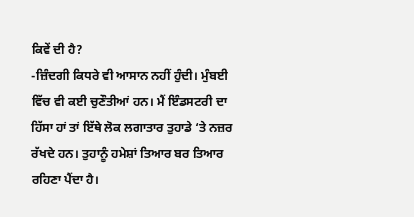ਕਿਵੇਂ ਦੀ ਹੈ?
-ਜ਼ਿੰਦਗੀ ਕਿਧਰੇ ਵੀ ਆਸਾਨ ਨਹੀਂ ਹੁੰਦੀ। ਮੁੰਬਈ ਵਿੱਚ ਵੀ ਕਈ ਚੁਣੌਤੀਆਂ ਹਨ। ਮੈਂ ਇੰਡਸਟਰੀ ਦਾ ਹਿੱਸਾ ਹਾਂ ਤਾਂ ਇੱਥੇ ਲੋਕ ਲਗਾਤਾਰ ਤੁਹਾਡੇ ‘ਤੇ ਨਜ਼ਰ ਰੱਖਦੇ ਹਨ। ਤੁਹਾਨੂੰ ਹਮੇਸ਼ਾਂ ਤਿਆਰ ਬਰ ਤਿਆਰ ਰਹਿਣਾ ਪੈਂਦਾ ਹੈ।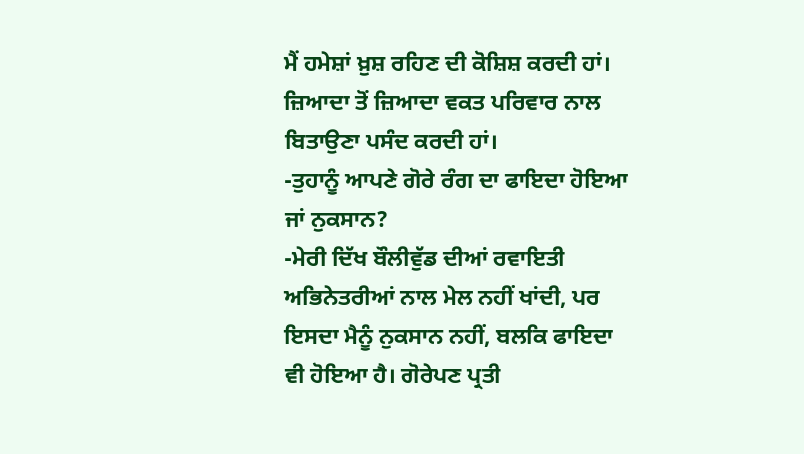ਮੈਂ ਹਮੇਸ਼ਾਂ ਖ਼ੁਸ਼ ਰਹਿਣ ਦੀ ਕੋਸ਼ਿਸ਼ ਕਰਦੀ ਹਾਂ। ਜ਼ਿਆਦਾ ਤੋਂ ਜ਼ਿਆਦਾ ਵਕਤ ਪਰਿਵਾਰ ਨਾਲ ਬਿਤਾਉਣਾ ਪਸੰਦ ਕਰਦੀ ਹਾਂ।
-ਤੁਹਾਨੂੰ ਆਪਣੇ ਗੋਰੇ ਰੰਗ ਦਾ ਫਾਇਦਾ ਹੋਇਆ ਜਾਂ ਨੁਕਸਾਨ?
-ਮੇਰੀ ਦਿੱਖ ਬੌਲੀਵੁੱਡ ਦੀਆਂ ਰਵਾਇਤੀ ਅਭਿਨੇਤਰੀਆਂ ਨਾਲ ਮੇਲ ਨਹੀਂ ਖਾਂਦੀ, ਪਰ ਇਸਦਾ ਮੈਨੂੰ ਨੁਕਸਾਨ ਨਹੀਂ, ਬਲਕਿ ਫਾਇਦਾ ਵੀ ਹੋਇਆ ਹੈ। ਗੋਰੇਪਣ ਪ੍ਰਤੀ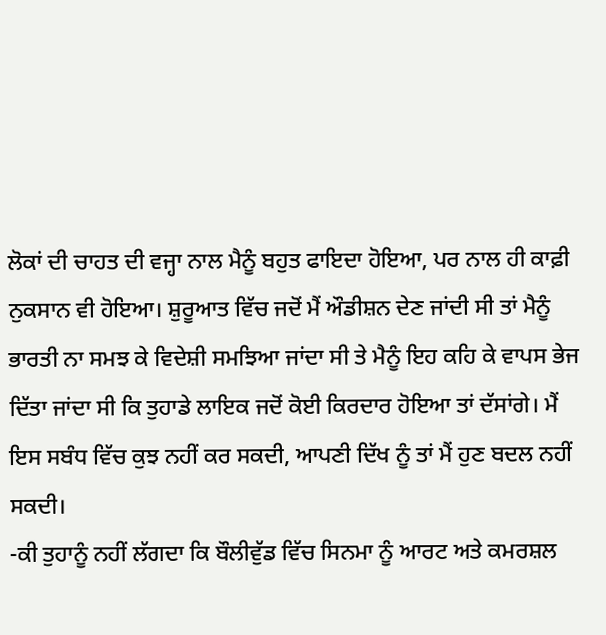ਲੋਕਾਂ ਦੀ ਚਾਹਤ ਦੀ ਵਜ੍ਹਾ ਨਾਲ ਮੈਨੂੰ ਬਹੁਤ ਫਾਇਦਾ ਹੋਇਆ, ਪਰ ਨਾਲ ਹੀ ਕਾਫ਼ੀ ਨੁਕਸਾਨ ਵੀ ਹੋਇਆ। ਸ਼ੁਰੂਆਤ ਵਿੱਚ ਜਦੋਂ ਮੈਂ ਔਡੀਸ਼ਨ ਦੇਣ ਜਾਂਦੀ ਸੀ ਤਾਂ ਮੈਨੂੰ ਭਾਰਤੀ ਨਾ ਸਮਝ ਕੇ ਵਿਦੇਸ਼ੀ ਸਮਝਿਆ ਜਾਂਦਾ ਸੀ ਤੇ ਮੈਨੂੰ ਇਹ ਕਹਿ ਕੇ ਵਾਪਸ ਭੇਜ ਦਿੱਤਾ ਜਾਂਦਾ ਸੀ ਕਿ ਤੁਹਾਡੇ ਲਾਇਕ ਜਦੋਂ ਕੋਈ ਕਿਰਦਾਰ ਹੋਇਆ ਤਾਂ ਦੱਸਾਂਗੇ। ਮੈਂ ਇਸ ਸਬੰਧ ਵਿੱਚ ਕੁਝ ਨਹੀਂ ਕਰ ਸਕਦੀ, ਆਪਣੀ ਦਿੱਖ ਨੂੰ ਤਾਂ ਮੈਂ ਹੁਣ ਬਦਲ ਨਹੀਂ ਸਕਦੀ।
-ਕੀ ਤੁਹਾਨੂੰ ਨਹੀਂ ਲੱਗਦਾ ਕਿ ਬੌਲੀਵੁੱਡ ਵਿੱਚ ਸਿਨਮਾ ਨੂੰ ਆਰਟ ਅਤੇ ਕਮਰਸ਼ਲ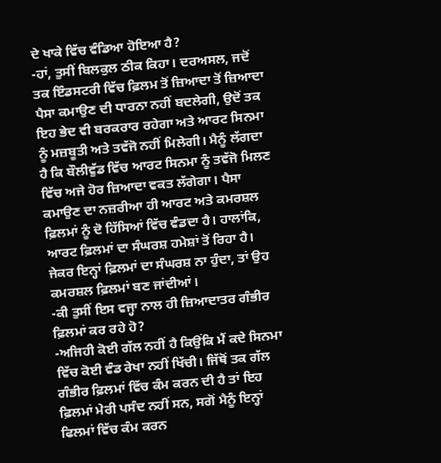ਦੇ ਖਾਕੇ ਵਿੱਚ ਵੰਡਿਆ ਹੋਇਆ ਹੈ?
-ਹਾਂ, ਤੁਸੀਂ ਬਿਲਕੁਲ ਠੀਕ ਕਿਹਾ। ਦਰਅਸਲ, ਜਦੋਂ ਤਕ ਇੰਡਸਟਰੀ ਵਿੱਚ ਫ਼ਿਲਮ ਤੋਂ ਜ਼ਿਆਦਾ ਤੋਂ ਜ਼ਿਆਦਾ ਪੈਸਾ ਕਮਾਉਣ ਦੀ ਧਾਰਨਾ ਨਹੀਂ ਬਦਲੇਗੀ, ਉਦੋਂ ਤਕ ਇਹ ਭੇਦ ਵੀ ਬਰਕਰਾਰ ਰਹੇਗਾ ਅਤੇ ਆਰਟ ਸਿਨਮਾ ਨੂੰ ਮਜ਼ਬੂਤੀ ਅਤੇ ਤਵੱਜੋ ਨਹੀਂ ਮਿਲੇਗੀ। ਮੈਨੂੰ ਲੱਗਦਾ ਹੈ ਕਿ ਬੌਲੀਵੁੱਡ ਵਿੱਚ ਆਰਟ ਸਿਨਮਾ ਨੂੰ ਤਵੱਜੋ ਮਿਲਣ ਵਿੱਚ ਅਜੇ ਹੋਰ ਜ਼ਿਆਦਾ ਵਕਤ ਲੱਗੇਗਾ। ਪੈਸਾ ਕਮਾਉਣ ਦਾ ਨਜ਼ਰੀਆ ਹੀ ਆਰਟ ਅਤੇ ਕਮਰਸ਼ਲ ਫ਼ਿਲਮਾਂ ਨੂੰ ਦੋ ਹਿੱਸਿਆਂ ਵਿੱਚ ਵੰਡਦਾ ਹੈ। ਹਾਲਾਂਕਿ, ਆਰਟ ਫ਼ਿਲਮਾਂ ਦਾ ਸੰਘਰਸ਼ ਹਮੇਸ਼ਾਂ ਤੋਂ ਰਿਹਾ ਹੈ। ਜੇਕਰ ਇਨ੍ਹਾਂ ਫ਼ਿਲਮਾਂ ਦਾ ਸੰਘਰਸ਼ ਨਾ ਹੁੰਦਾ, ਤਾਂ ਉਹ ਕਮਰਸ਼ਲ ਫ਼ਿਲਮਾਂ ਬਣ ਜਾਂਦੀਆਂ।
-ਕੀ ਤੁਸੀਂ ਇਸ ਵਜ੍ਹਾ ਨਾਲ ਹੀ ਜ਼ਿਆਦਾਤਰ ਗੰਭੀਰ ਫ਼ਿਲਮਾਂ ਕਰ ਰਹੇ ਹੋ?
-ਅਜਿਹੀ ਕੋਈ ਗੱਲ ਨਹੀਂ ਹੈ ਕਿਉਂਕਿ ਮੈਂ ਕਦੇ ਸਿਨਮਾ ਵਿੱਚ ਕੋਈ ਵੰਡ ਰੇਖਾ ਨਹੀਂ ਖਿੱਚੀ। ਜਿੱਥੋਂ ਤਕ ਗੱਲ ਗੰਭੀਰ ਫ਼ਿਲਮਾਂ ਵਿੱਚ ਕੰਮ ਕਰਨ ਦੀ ਹੈ ਤਾਂ ਇਹ ਫ਼ਿਲਮਾਂ ਮੇਰੀ ਪਸੰਦ ਨਹੀਂ ਸਨ, ਸਗੋਂ ਮੈਨੂੰ ਇਨ੍ਹਾਂ ਫਿਲਮਾਂ ਵਿੱਚ ਕੰਮ ਕਰਨ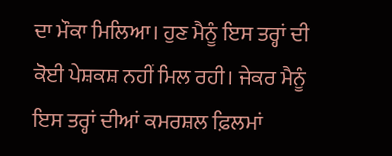ਦਾ ਮੌਕਾ ਮਿਲਿਆ। ਹੁਣ ਮੈਨੂੰ ਇਸ ਤਰ੍ਹਾਂ ਦੀ ਕੋਈ ਪੇਸ਼ਕਸ਼ ਨਹੀਂ ਮਿਲ ਰਹੀ। ਜੇਕਰ ਮੈਨੂੰ ਇਸ ਤਰ੍ਹਾਂ ਦੀਆਂ ਕਮਰਸ਼ਲ ਫ਼ਿਲਮਾਂ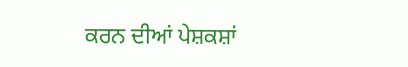ਕਰਨ ਦੀਆਂ ਪੇਸ਼ਕਸ਼ਾਂ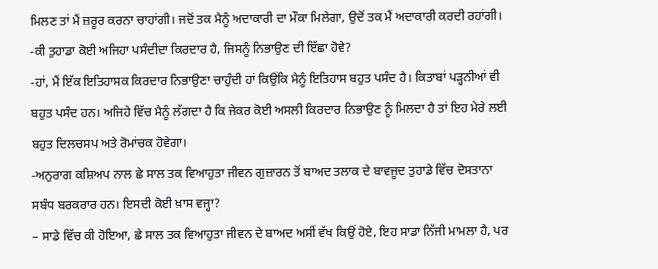ਮਿਲਣ ਤਾਂ ਮੈਂ ਜ਼ਰੂਰ ਕਰਨਾ ਚਾਹਾਂਗੀ। ਜਦੋਂ ਤਕ ਮੈਨੂੰ ਅਦਾਕਾਰੀ ਦਾ ਮੌਕਾ ਮਿਲੇਗਾ, ਉਦੋਂ ਤਕ ਮੈਂ ਅਦਾਕਾਰੀ ਕਰਦੀ ਰਹਾਂਗੀ।
-ਕੀ ਤੁਹਾਡਾ ਕੋਈ ਅਜਿਹਾ ਪਸੰਦੀਦਾ ਕਿਰਦਾਰ ਹੈ, ਜਿਸਨੂੰ ਨਿਭਾਉਣ ਦੀ ਇੱਛਾ ਹੋਵੇ?
-ਹਾਂ, ਮੈਂ ਇੱਕ ਇਤਿਹਾਸਕ ਕਿਰਦਾਰ ਨਿਭਾਉਣਾ ਚਾਹੁੰਦੀ ਹਾਂ ਕਿਉਂਕਿ ਮੈਨੂੰ ਇਤਿਹਾਸ ਬਹੁਤ ਪਸੰਦ ਹੈ। ਕਿਤਾਬਾਂ ਪੜ੍ਹਨੀਆਂ ਵੀ ਬਹੁਤ ਪਸੰਦ ਹਨ। ਅਜਿਹੇ ਵਿੱਚ ਮੈਨੂੰ ਲੱਗਦਾ ਹੈ ਕਿ ਜੇਕਰ ਕੋਈ ਅਸਲੀ ਕਿਰਦਾਰ ਨਿਭਾਉਣ ਨੂੰ ਮਿਲਦਾ ਹੈ ਤਾਂ ਇਹ ਮੇਰੇ ਲਈ ਬਹੁਤ ਦਿਲਚਸਪ ਅਤੇ ਰੋਮਾਂਚਕ ਹੋਵੇਗਾ।
-ਅਨੁਰਾਗ ਕਸ਼ਿਅਪ ਨਾਲ ਛੇ ਸਾਲ ਤਕ ਵਿਆਹੁਤਾ ਜੀਵਨ ਗੁਜ਼ਾਰਨ ਤੋਂ ਬਾਅਦ ਤਲਾਕ ਦੇ ਬਾਵਜੂਦ ਤੁਹਾਡੇ ਵਿੱਚ ਦੋਸਤਾਨਾ ਸਬੰਧ ਬਰਕਰਾਰ ਹਨ। ਇਸਦੀ ਕੋਈ ਖ਼ਾਸ ਵਜ੍ਹਾ?
– ਸਾਡੇ ਵਿੱਚ ਕੀ ਹੋਇਆ, ਛੇ ਸਾਲ ਤਕ ਵਿਆਹੁਤਾ ਜੀਵਨ ਦੇ ਬਾਅਦ ਅਸੀਂ ਵੱਖ ਕਿਉਂ ਹੋਏ, ਇਹ ਸਾਡਾ ਨਿੱਜੀ ਮਾਮਲਾ ਹੈ, ਪਰ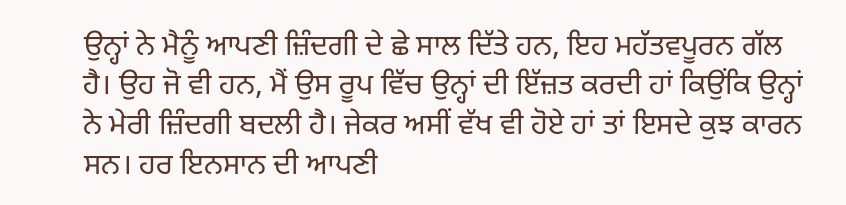ਉਨ੍ਹਾਂ ਨੇ ਮੈਨੂੰ ਆਪਣੀ ਜ਼ਿੰਦਗੀ ਦੇ ਛੇ ਸਾਲ ਦਿੱਤੇ ਹਨ, ਇਹ ਮਹੱਤਵਪੂਰਨ ਗੱਲ ਹੈ। ਉਹ ਜੋ ਵੀ ਹਨ, ਮੈਂ ਉਸ ਰੂਪ ਵਿੱਚ ਉਨ੍ਹਾਂ ਦੀ ਇੱਜ਼ਤ ਕਰਦੀ ਹਾਂ ਕਿਉਂਕਿ ਉਨ੍ਹਾਂ ਨੇ ਮੇਰੀ ਜ਼ਿੰਦਗੀ ਬਦਲੀ ਹੈ। ਜੇਕਰ ਅਸੀਂ ਵੱਖ ਵੀ ਹੋਏ ਹਾਂ ਤਾਂ ਇਸਦੇ ਕੁਝ ਕਾਰਨ ਸਨ। ਹਰ ਇਨਸਾਨ ਦੀ ਆਪਣੀ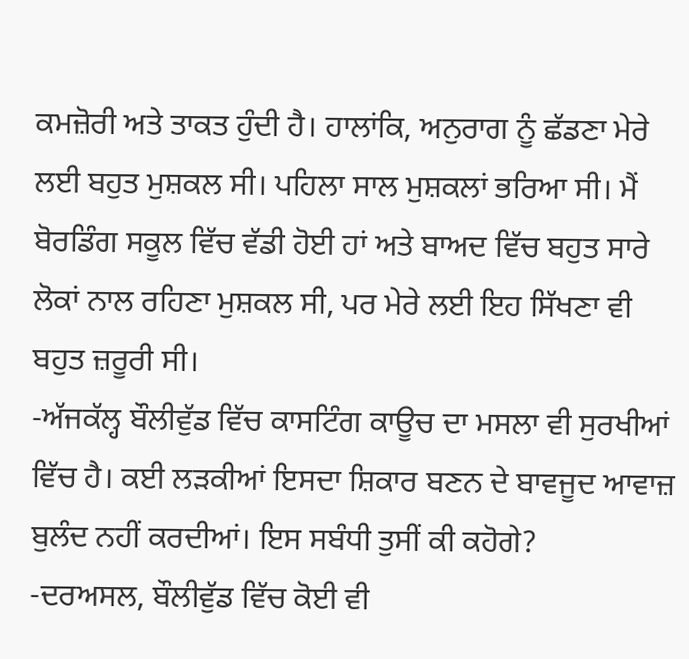ਕਮਜ਼ੋਰੀ ਅਤੇ ਤਾਕਤ ਹੁੰਦੀ ਹੈ। ਹਾਲਾਂਕਿ, ਅਨੁਰਾਗ ਨੂੰ ਛੱਡਣਾ ਮੇਰੇ ਲਈ ਬਹੁਤ ਮੁਸ਼ਕਲ ਸੀ। ਪਹਿਲਾ ਸਾਲ ਮੁਸ਼ਕਲਾਂ ਭਰਿਆ ਸੀ। ਮੈਂ ਬੋਰਡਿੰਗ ਸਕੂਲ ਵਿੱਚ ਵੱਡੀ ਹੋਈ ਹਾਂ ਅਤੇ ਬਾਅਦ ਵਿੱਚ ਬਹੁਤ ਸਾਰੇ ਲੋਕਾਂ ਨਾਲ ਰਹਿਣਾ ਮੁਸ਼ਕਲ ਸੀ, ਪਰ ਮੇਰੇ ਲਈ ਇਹ ਸਿੱਖਣਾ ਵੀ ਬਹੁਤ ਜ਼ਰੂਰੀ ਸੀ।
-ਅੱਜਕੱਲ੍ਹ ਬੌਲੀਵੁੱਡ ਵਿੱਚ ਕਾਸਟਿੰਗ ਕਾਊਚ ਦਾ ਮਸਲਾ ਵੀ ਸੁਰਖੀਆਂ ਵਿੱਚ ਹੈ। ਕਈ ਲੜਕੀਆਂ ਇਸਦਾ ਸ਼ਿਕਾਰ ਬਣਨ ਦੇ ਬਾਵਜੂਦ ਆਵਾਜ਼ ਬੁਲੰਦ ਨਹੀਂ ਕਰਦੀਆਂ। ਇਸ ਸਬੰਧੀ ਤੁਸੀਂ ਕੀ ਕਹੋਗੇ?
-ਦਰਅਸਲ, ਬੌਲੀਵੁੱਡ ਵਿੱਚ ਕੋਈ ਵੀ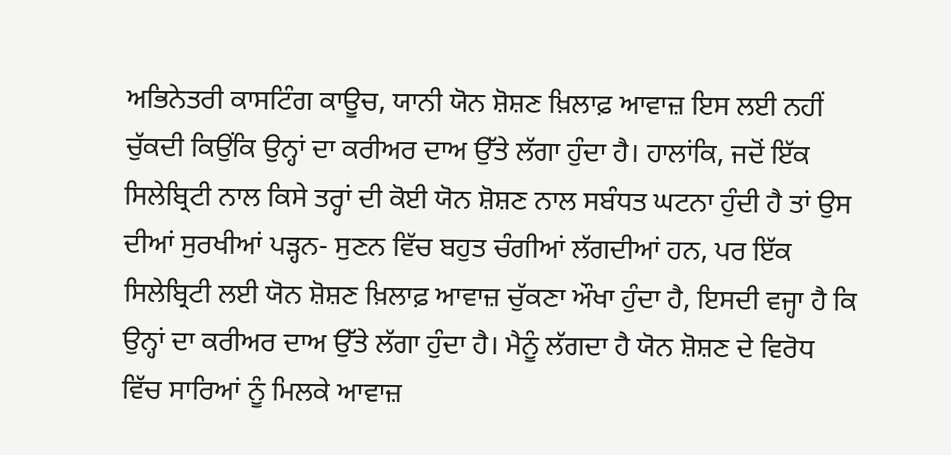ਅਭਿਨੇਤਰੀ ਕਾਸਟਿੰਗ ਕਾਊਚ, ਯਾਨੀ ਯੋਨ ਸ਼ੋਸ਼ਣ ਖ਼ਿਲਾਫ਼ ਆਵਾਜ਼ ਇਸ ਲਈ ਨਹੀਂ ਚੁੱਕਦੀ ਕਿਉਂਕਿ ਉਨ੍ਹਾਂ ਦਾ ਕਰੀਅਰ ਦਾਅ ਉੱਤੇ ਲੱਗਾ ਹੁੰਦਾ ਹੈ। ਹਾਲਾਂਕਿ, ਜਦੋਂ ਇੱਕ ਸਿਲੇਬ੍ਰਿਟੀ ਨਾਲ ਕਿਸੇ ਤਰ੍ਹਾਂ ਦੀ ਕੋਈ ਯੋਨ ਸ਼ੋਸ਼ਣ ਨਾਲ ਸਬੰਧਤ ਘਟਨਾ ਹੁੰਦੀ ਹੈ ਤਾਂ ਉਸ ਦੀਆਂ ਸੁਰਖੀਆਂ ਪੜ੍ਹਨ- ਸੁਣਨ ਵਿੱਚ ਬਹੁਤ ਚੰਗੀਆਂ ਲੱਗਦੀਆਂ ਹਨ, ਪਰ ਇੱਕ ਸਿਲੇਬ੍ਰਿਟੀ ਲਈ ਯੋਨ ਸ਼ੋਸ਼ਣ ਖ਼ਿਲਾਫ਼ ਆਵਾਜ਼ ਚੁੱਕਣਾ ਔਖਾ ਹੁੰਦਾ ਹੈ, ਇਸਦੀ ਵਜ੍ਹਾ ਹੈ ਕਿ ਉਨ੍ਹਾਂ ਦਾ ਕਰੀਅਰ ਦਾਅ ਉੱਤੇ ਲੱਗਾ ਹੁੰਦਾ ਹੈ। ਮੈਨੂੰ ਲੱਗਦਾ ਹੈ ਯੋਨ ਸ਼ੋਸ਼ਣ ਦੇ ਵਿਰੋਧ ਵਿੱਚ ਸਾਰਿਆਂ ਨੂੰ ਮਿਲਕੇ ਆਵਾਜ਼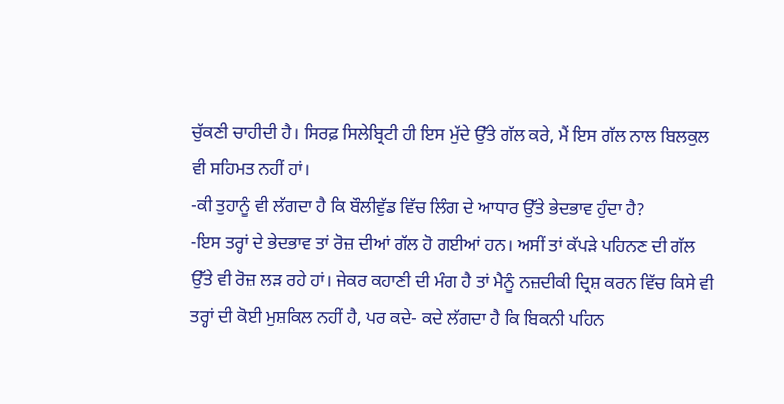ਚੁੱਕਣੀ ਚਾਹੀਦੀ ਹੈ। ਸਿਰਫ਼ ਸਿਲੇਬ੍ਰਿਟੀ ਹੀ ਇਸ ਮੁੱਦੇ ਉੱਤੇ ਗੱਲ ਕਰੇ, ਮੈਂ ਇਸ ਗੱਲ ਨਾਲ ਬਿਲਕੁਲ ਵੀ ਸਹਿਮਤ ਨਹੀਂ ਹਾਂ।
-ਕੀ ਤੁਹਾਨੂੰ ਵੀ ਲੱਗਦਾ ਹੈ ਕਿ ਬੌਲੀਵੁੱਡ ਵਿੱਚ ਲਿੰਗ ਦੇ ਆਧਾਰ ਉੱਤੇ ਭੇਦਭਾਵ ਹੁੰਦਾ ਹੈ?
-ਇਸ ਤਰ੍ਹਾਂ ਦੇ ਭੇਦਭਾਵ ਤਾਂ ਰੋਜ਼ ਦੀਆਂ ਗੱਲ ਹੋ ਗਈਆਂ ਹਨ। ਅਸੀਂ ਤਾਂ ਕੱਪੜੇ ਪਹਿਨਣ ਦੀ ਗੱਲ ਉੱਤੇ ਵੀ ਰੋਜ਼ ਲੜ ਰਹੇ ਹਾਂ। ਜੇਕਰ ਕਹਾਣੀ ਦੀ ਮੰਗ ਹੈ ਤਾਂ ਮੈਨੂੰ ਨਜ਼ਦੀਕੀ ਦ੍ਰਿਸ਼ ਕਰਨ ਵਿੱਚ ਕਿਸੇ ਵੀ ਤਰ੍ਹਾਂ ਦੀ ਕੋਈ ਮੁਸ਼ਕਿਲ ਨਹੀਂ ਹੈ, ਪਰ ਕਦੇ- ਕਦੇ ਲੱਗਦਾ ਹੈ ਕਿ ਬਿਕਨੀ ਪਹਿਨ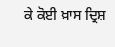ਕੇ ਕੋਈ ਖ਼ਾਸ ਦ੍ਰਿਸ਼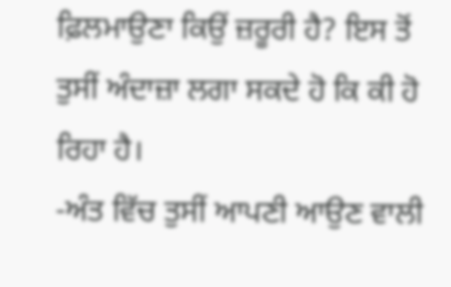ਫ਼ਿਲਮਾਉਣਾ ਕਿਉਂ ਜ਼ਰੂਰੀ ਹੈ? ਇਸ ਤੋਂ ਤੁਸੀਂ ਅੰਦਾਜ਼ਾ ਲਗਾ ਸਕਦੇ ਹੋ ਕਿ ਕੀ ਹੋ ਰਿਹਾ ਹੈ।
-ਅੰਤ ਵਿੱਚ ਤੁਸੀਂ ਆਪਣੀ ਆਉਣ ਵਾਲੀ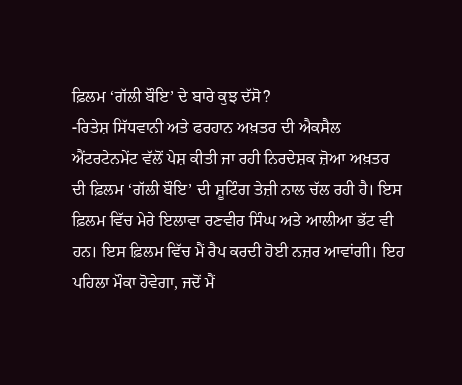ਫ਼ਿਲਮ ‘ਗੱਲੀ ਬੌਇ’ ਦੇ ਬਾਰੇ ਕੁਝ ਦੱਸੋ?
-ਰਿਤੇਸ਼ ਸਿੱਧਵਾਨੀ ਅਤੇ ਫਰਹਾਨ ਅਖ਼ਤਰ ਦੀ ਐਕਸੈਲ ਐਂਟਰਟੇਨਮੇਂਟ ਵੱਲੋਂ ਪੇਸ਼ ਕੀਤੀ ਜਾ ਰਹੀ ਨਿਰਦੇਸ਼ਕ ਜ਼ੋਆ ਅਖ਼ਤਰ ਦੀ ਫ਼ਿਲਮ ‘ਗੱਲੀ ਬੌਇ’ ਦੀ ਸ਼ੂਟਿੰਗ ਤੇਜ਼ੀ ਨਾਲ ਚੱਲ ਰਹੀ ਹੈ। ਇਸ ਫ਼ਿਲਮ ਵਿੱਚ ਮੇਰੇ ਇਲਾਵਾ ਰਣਵੀਰ ਸਿੰਘ ਅਤੇ ਆਲੀਆ ਭੱਟ ਵੀ ਹਨ। ਇਸ ਫ਼ਿਲਮ ਵਿੱਚ ਮੈਂ ਰੈਪ ਕਰਦੀ ਹੋਈ ਨਜ਼ਰ ਆਵਾਂਗੀ। ਇਹ ਪਹਿਲਾ ਮੌਕਾ ਹੋਵੇਗਾ, ਜਦੋਂ ਮੈਂ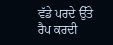ਵੱਡੇ ਪਰਦੇ ਉੱਤੇ ਰੈਪ ਕਰਦੀ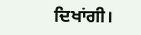ਦਿਖਾਂਗੀ।